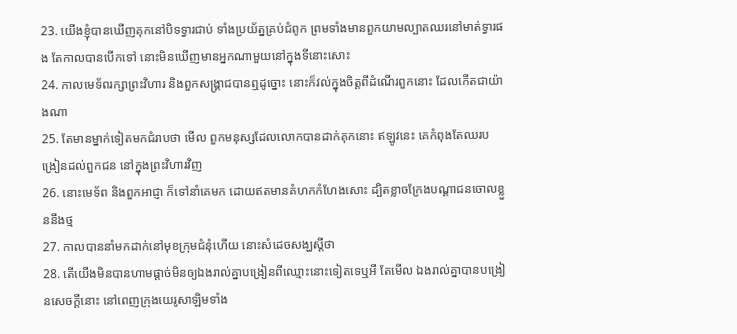23. យើងខ្ញុំបានឃើញគុកនៅបិទទ្វារជាប់ ទាំងប្រយ័ត្នគ្រប់ជំពូក ព្រមទាំងមានពួកយាមល្បាតឈរនៅមាត់ទ្វារផង តែកាលបានបើកទៅ នោះមិនឃើញមានអ្នកណាមួយនៅក្នុងទីនោះសោះ
24. កាលមេទ័ពរក្សាព្រះវិហារ និងពួកសង្គ្រាជបានឮដូច្នោះ នោះក៏វល់ក្នុងចិត្តពីដំណើរពួកនោះ ដែលកើតជាយ៉ាងណា
25. តែមានម្នាក់ទៀតមកជំរាបថា មើល ពួកមនុស្សដែលលោកបានដាក់គុកនោះ ឥឡូវនេះ គេកំពុងតែឈរបង្រៀនដល់ពួកជន នៅក្នុងព្រះវិហារវិញ
26. នោះមេទ័ព និងពួកអាជ្ញា ក៏ទៅនាំគេមក ដោយឥតមានគំហកកំហែងសោះ ដ្បិតខ្លាចក្រែងបណ្តាជនចោលខ្លួននឹងថ្ម
27. កាលបាននាំមកដាក់នៅមុខក្រុមជំនុំហើយ នោះសំដេចសង្ឃស្តីថា
28. តើយើងមិនបានហាមផ្តាច់មិនឲ្យឯងរាល់គ្នាបង្រៀនពីឈ្មោះនោះទៀតទេឬអី តែមើល ឯងរាល់គ្នាបានបង្រៀនសេចក្ដីនោះ នៅពេញក្រុងយេរូសាឡិមទាំង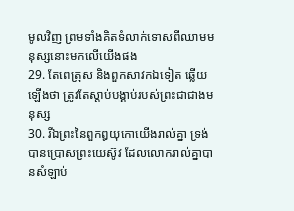មូលវិញ ព្រមទាំងគិតទំលាក់ទោសពីឈាមមនុស្សនោះមកលើយើងផង
29. តែពេត្រុស និងពួកសាវកឯទៀត ឆ្លើយឡើងថា ត្រូវតែស្តាប់បង្គាប់របស់ព្រះជាជាងមនុស្ស
30. រីឯព្រះនៃពួកឰយុកោយើងរាល់គ្នា ទ្រង់បានប្រោសព្រះយេស៊ូវ ដែលលោករាល់គ្នាបានសំឡាប់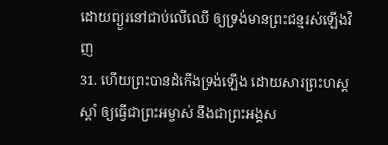ដោយព្យួរនៅជាប់លើឈើ ឲ្យទ្រង់មានព្រះជន្មរស់ឡើងវិញ
31. ហើយព្រះបានដំកើងទ្រង់ឡើង ដោយសារព្រះហស្តស្តាំ ឲ្យធ្វើជាព្រះអម្ចាស់ នឹងជាព្រះអង្គស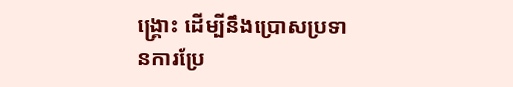ង្គ្រោះ ដើម្បីនឹងប្រោសប្រទានការប្រែ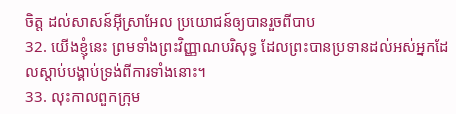ចិត្ត ដល់សាសន៍អ៊ីស្រាអែល ប្រយោជន៍ឲ្យបានរួចពីបាប
32. យើងខ្ញុំនេះ ព្រមទាំងព្រះវិញ្ញាណបរិសុទ្ធ ដែលព្រះបានប្រទានដល់អស់អ្នកដែលស្តាប់បង្គាប់ទ្រង់ពីការទាំងនោះ។
33. លុះកាលពួកក្រុម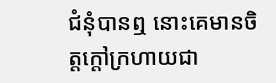ជំនុំបានឮ នោះគេមានចិត្តក្តៅក្រហាយជា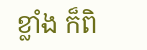ខ្លាំង ក៏ពិ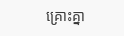គ្រោះគ្នា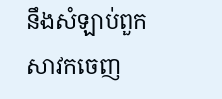នឹងសំឡាប់ពួកសាវកចេញ